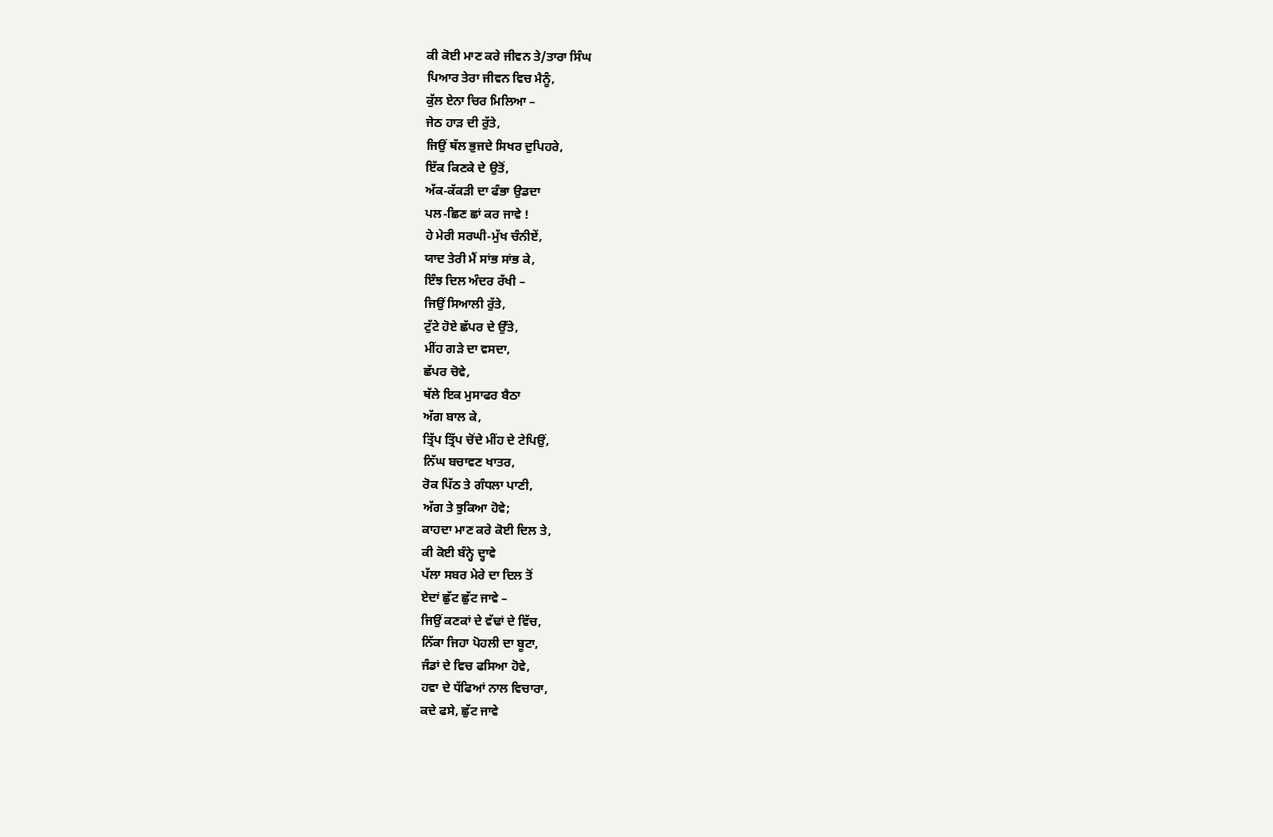ਕੀ ਕੋਈ ਮਾਣ ਕਰੇ ਜੀਵਨ ਤੇ/ਤਾਰਾ ਸਿੰਘ
ਪਿਆਰ ਤੇਰਾ ਜੀਵਨ ਵਿਚ ਮੈਨੂੰ,
ਕੁੱਲ ਏਨਾ ਚਿਰ ਮਿਲਿਆ –
ਜੇਠ ਹਾੜ ਦੀ ਰੁੱਤੇ,
ਜਿਉਂ ਥੱਲ ਭੁਜਦੇ ਸਿਖਰ ਦੁਪਿਹਰੇ,
ਇੱਕ ਕਿਣਕੇ ਦੇ ਉਤੋਂ,
ਅੱਕ-ਕੱਕੜੀ ਦਾ ਫੰਭਾ ਉਡਦਾ
ਪਲ-ਛਿਣ ਛਾਂ ਕਰ ਜਾਵੇ !
ਹੇ ਮੇਰੀ ਸਰਘੀ-ਮੁੱਖ ਚੰਨੀਏਂ,
ਯਾਦ ਤੇਰੀ ਮੈਂ ਸਾਂਭ ਸਾਂਭ ਕੇ,
ਇੰਝ ਦਿਲ ਅੰਦਰ ਰੱਖੀ –
ਜਿਉਂ ਸਿਆਲੀ ਰੁੱਤੇ,
ਟੁੱਟੇ ਹੋਏ ਛੱਪਰ ਦੇ ਉੱਤੇ,
ਮੀਂਹ ਗੜੇ ਦਾ ਵਸਦਾ,
ਛੱਪਰ ਚੋਵੇ,
ਥੱਲੇ ਇਕ ਮੁਸਾਫਰ ਬੈਠਾ
ਅੱਗ ਬਾਲ ਕੇ,
ਤ੍ਰਿੱਪ ਤ੍ਰਿੱਪ ਚੋਂਦੇ ਮੀਂਹ ਦੇ ਟੇਪਿਉਂ,
ਨਿੱਘ ਬਚਾਵਣ ਖਾਤਰ,
ਰੋਕ ਪਿੱਠ ਤੇ ਗੰਧਲਾ ਪਾਣੀ,
ਅੱਗ ਤੇ ਝੁਕਿਆ ਹੋਵੇ;
ਕਾਹਦਾ ਮਾਣ ਕਰੇ ਕੋਈ ਦਿਲ ਤੇ,
ਕੀ ਕੋਈ ਬੰਨ੍ਹੇ ਦ੍ਹਾਵੇ
ਪੱਲਾ ਸਬਰ ਮੇਰੇ ਦਾ ਦਿਲ ਤੋਂ
ਏਦਾਂ ਛੁੱਟ ਛੁੱਟ ਜਾਵੇ –
ਜਿਉਂ ਕਣਕਾਂ ਦੇ ਵੱਢਾਂ ਦੇ ਵਿੱਚ,
ਨਿੱਕਾ ਜਿਹਾ ਪੋਹਲੀ ਦਾ ਬੂਟਾ,
ਜੰਡਾਂ ਦੇ ਵਿਚ ਫਸਿਆ ਹੋਵੇ,
ਹਵਾ ਦੇ ਧੱਫਿਆਂ ਨਾਲ ਵਿਚਾਰਾ,
ਕਦੇ ਫਸੇ, ਛੁੱਟ ਜਾਵੇ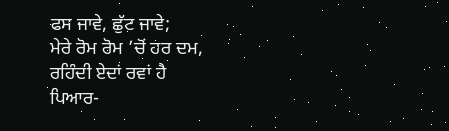ਫਸ ਜਾਵੇ, ਛੁੱਟ ਜਾਵੇ;
ਮੇਰੇ ਰੋਮ ਰੋਮ ’ਚੋਂ ਹਰ ਦਮ,
ਰਹਿੰਦੀ ਏਦਾਂ ਰਵਾਂ ਹੈ
ਪਿਆਰ-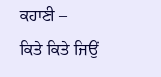ਕਹਾਣੀ –
ਕਿਤੇ ਕਿਤੇ ਜਿਉਂ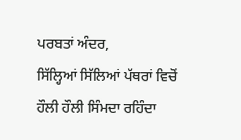ਪਰਬਤਾਂ ਅੰਦਰ,
ਸਿੱਲ੍ਹਿਆਂ ਸਿੱਲਿਆਂ ਪੱਥਰਾਂ ਵਿਚੋਂ
ਹੌਲੀ ਹੌਲੀ ਸਿੰਮਦਾ ਰਹਿੰਦਾ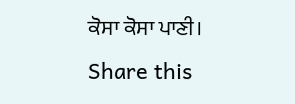ਕੋਸਾ ਕੋਸਾ ਪਾਣੀ।
Share this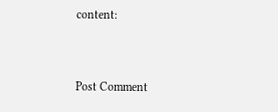content:



Post Comment